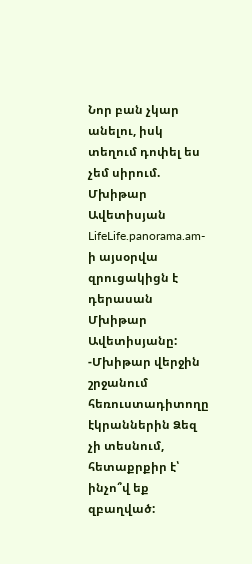Նոր բան չկար անելու, իսկ տեղում դոփել ես չեմ սիրում. Մխիթար Ավետիսյան
LifeLife.panorama.am-ի այսօրվա զրուցակիցն է դերասան Մխիթար Ավետիսյանը:
-Մխիթար վերջին շրջանում հեռուստադիտողը էկրաններին Ձեզ չի տեսնում, հետաքրքիր է՝ ինչո՞վ եք զբաղված: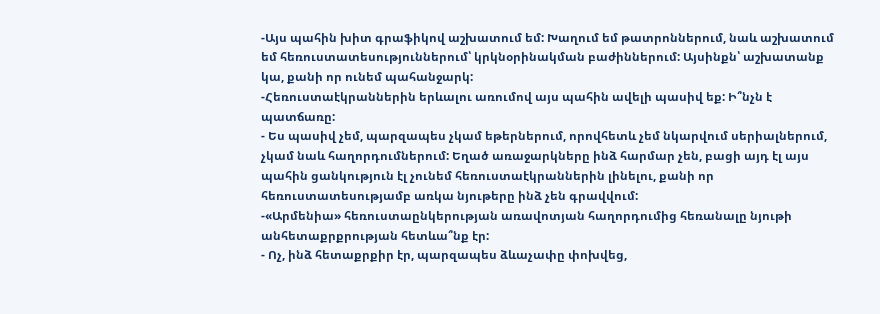-Այս պահին խիտ գրաֆիկով աշխատում եմ: Խաղում եմ թատրոններում, նաև աշխատում եմ հեռուստատեսություններում՝ կրկնօրինակման բաժիններում: Այսինքն՝ աշխատանք կա, քանի որ ունեմ պահանջարկ:
-Հեռուստաէկրաններին երևալու առումով այս պահին ավելի պասիվ եք: Ի՞նչն է պատճառը:
- Ես պասիվ չեմ, պարզապես չկամ եթերներում, որովհետև չեմ նկարվում սերիալներում, չկամ նաև հաղորդումներում: Եղած առաջարկները ինձ հարմար չեն, բացի այդ էլ այս պահին ցանկություն էլ չունեմ հեռուստաէկրաններին լինելու, քանի որ հեռուստատեսությամբ առկա նյութերը ինձ չեն գրավվում:
-«Արմենիա» հեռուստաընկերության առավոտյան հաղորդումից հեռանալը նյութի անհետաքրքրության հետևա՞նք էր:
- Ոչ, ինձ հետաքրքիր էր, պարզապես ձևաչափը փոխվեց,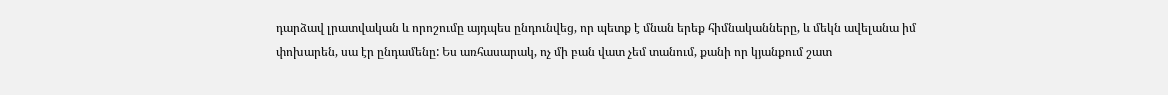դարձավ լրատվական և որոշումը այդպես ընդունվեց, որ պետք է մնան երեք հիմնականները, և մեկն ավելանա իմ փոխարեն, սա էր ընդամենը: Ես առհասարակ, ոչ մի բան վատ չեմ տանում, քանի որ կյանքում շատ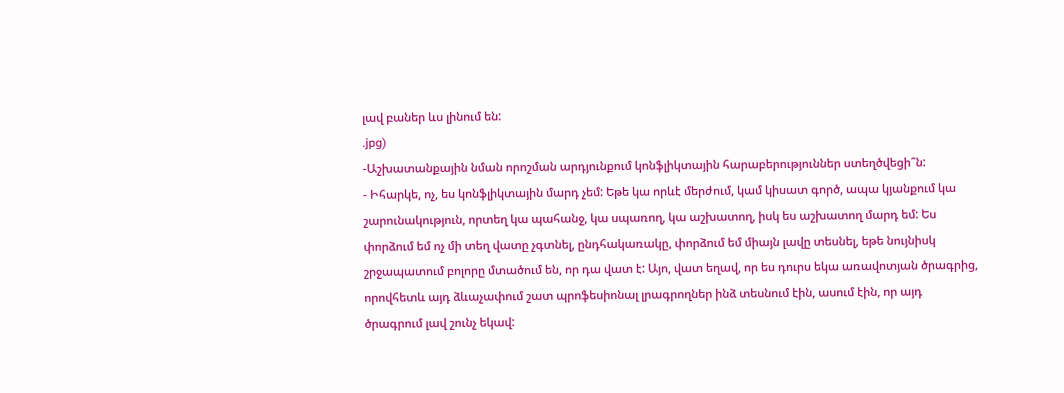լավ բաներ ևս լինում են:
.jpg)
-Աշխատանքային նման որոշման արդյունքում կոնֆլիկտային հարաբերություններ ստեղծվեցի՞ն:
- Իհարկե, ոչ, ես կոնֆլիկտային մարդ չեմ: Եթե կա որևէ մերժում, կամ կիսատ գործ, ապա կյանքում կա շարունակություն, որտեղ կա պահանջ, կա սպառող, կա աշխատող, իսկ ես աշխատող մարդ եմ: Ես փորձում եմ ոչ մի տեղ վատը չգտնել, ընդհակառակը, փորձում եմ միայն լավը տեսնել, եթե նույնիսկ շրջապատում բոլորը մտածում են, որ դա վատ է: Այո, վատ եղավ, որ ես դուրս եկա առավոտյան ծրագրից, որովհետև այդ ձևաչափում շատ պրոֆեսիոնալ լրագրողներ ինձ տեսնում էին, ասում էին, որ այդ ծրագրում լավ շունչ եկավ: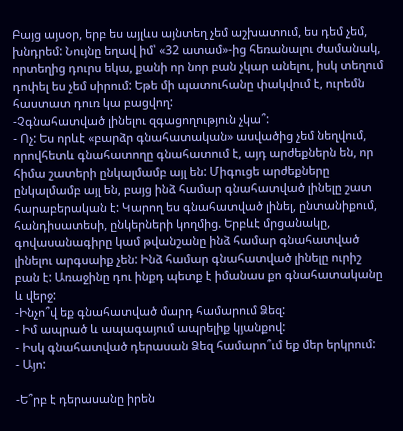Բայց այսօր, երբ ես այլևս այնտեղ չեմ աշխատում, ես դեմ չեմ, խնդրեմ: Նույնը եղավ իմ՝ «32 ատամ»-ից հեռանալու ժամանակ, որտեղից դուրս եկա, քանի որ նոր բան չկար անելու, իսկ տեղում դոփել ես չեմ սիրում: Եթե մի պատուհանը փակվում է, ուրեմն հաստատ դուռ կա բացվող:
-Չգնահատված լինելու զգացողություն չկա՞:
- Ոչ: Ես որևէ «բարձր գնահատական» ասվածից չեմ նեղվում, որովհետև գնահատողը գնահատում է, այդ արժեքներն են, որ հիմա շատերի ընկալմամբ այլ են: Միգուցե արժեքները ընկալմամբ այլ են, բայց ինձ համար գնահատված լինելը շատ հարաբերական է: Կարող ես գնահատված լինել, ընտանիքում, հանդիսատեսի, ընկերների կողմից. Երբևէ մրցանակը, գովասանագիրը կամ թվանշանը ինձ համար գնահատված լինելու արգսաիք չեն: Ինձ համար գնահատված լինելը ուրիշ բան է: Առաջինը դու ինքդ պետք է իմանաս քո գնահատականը և վերջ:
-Ինչո՞վ եք գնահատված մարդ համարում Ձեզ:
- Իմ ապրած և ապագայում ապրելիք կյանքով:
- Իսկ գնահատված դերասան Ձեզ համարո՞ւմ եք մեր երկրում:
- Այո:

-Ե՞րբ է դերասանը իրեն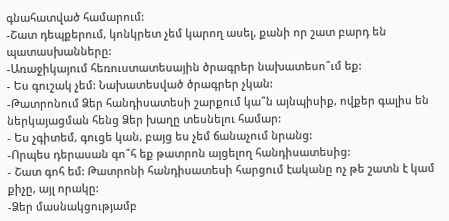գնահատված համարում:
-Շատ դեպքերում, կոնկրետ չեմ կարող ասել, քանի որ շատ բարդ են պատասխանները:
-Առաջիկայում հեռուստատեսային ծրագրեր նախատեսո՞ւմ եք:
- Ես գուշակ չեմ: Նախատեսված ծրագրեր չկան:
-Թատրոնում Ձեր հանդիսատեսի շարքում կա՞ն այնպիսիք, ովքեր գալիս են ներկայացման հենց Ձեր խաղը տեսնելու համար:
- Ես չգիտեմ, գուցե կան, բայց ես չեմ ճանաչում նրանց:
-Որպես դերասան գո՞հ եք թատրոն այցելող հանդիսատեսից:
- Շատ գոհ եմ: Թատրոնի հանդիսատեսի հարցում էականը ոչ թե շատն է կամ քիչը, այլ որակը:
-Ձեր մասնակցությամբ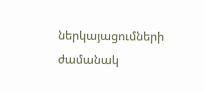ներկայացումների ժամանակ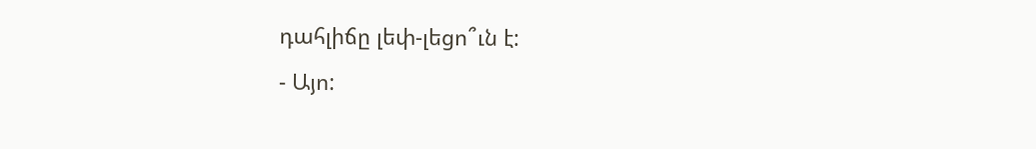դահլիճը լեփ-լեցո՞ւն է:
- Այո: